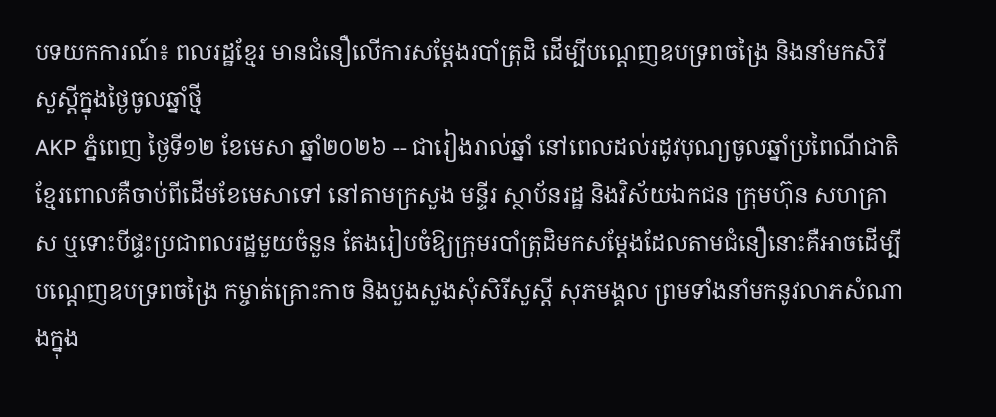បទយកការណ៍៖ ពលរដ្ឋខ្មែរ មានជំនឿលើការសម្ដែងរបាំត្រុដិ ដើម្បីបណ្តេញឧបទ្រពចង្រៃ និងនាំមកសិរីសួស្តីក្នុងថ្ងៃចូលឆ្នាំថ្មី
AKP ភ្នំពេញ ថ្ងៃទី១២ ខែមេសា ឆ្នាំ២០២៦ -- ជារៀងរាល់ឆ្នាំ នៅពេលដល់រដូវបុណ្យចូលឆ្នាំប្រពៃណីជាតិខ្មែរពោលគឺចាប់ពីដើមខែមេសាទៅ នៅតាមក្រសួង មន្ទីរ ស្ថាប័នរដ្ឋ និងវិស័យឯកជន ក្រុមហ៊ុន សហគ្រាស ឬទោះបីផ្ទះប្រជាពលរដ្ឋមួយចំនួន តែងរៀបចំឱ្យក្រុមរបាំត្រុដិមកសម្តែងដែលតាមជំនឿនោះគឺអាចដើម្បីបណ្តេញឧបទ្រពចង្រៃ កម្ចាត់គ្រោះកាច និងបួងសួងសុំសិរីសួស្តី សុភមង្គល ព្រមទាំងនាំមកនូវលាភសំណាងក្នុង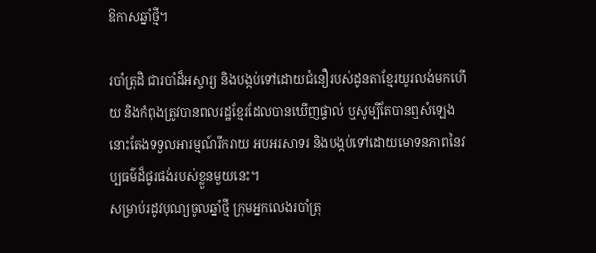ឱកាសឆ្នាំថ្មី។

របាំត្រុដិ ជារបាំដ៏អស្ចារ្យ និងបង្កប់ទៅដោយជំនឿរបស់ដូនតាខ្មែរយូរលង់មកហើយ និងកំពុងត្រូវបានពលរដ្ឋខ្មែរដែលបានឃើញផ្ទាល់ ឬសូម្បីតែបានឮសំឡេងនោះតែងទទួលអារម្មណ៍រីករាយ អបអរសាទរ និងបង្កប់ទៅដោយមោទនភាពនៃវប្បធម៌ដ៏ផូរផង់របស់ខ្លួនមួយនេះ។
សម្រាប់រដូវបុណ្យចូលឆ្នាំថ្មី ក្រុមអ្នកលេងរបាំត្រុ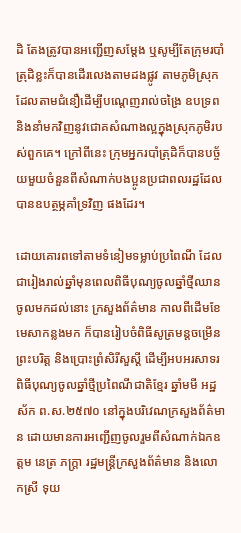ដិ តែងត្រូវបានអញ្ជើញសម្តែង ឬសូម្បីតែក្រុមរបាំត្រុដិខ្លះក៏បានដើរលេងតាមដងផ្លូវ តាមភូមិស្រុក ដែលតាមជំនឿដើម្បីបណ្តេញរាល់ចង្រៃ ឧបទ្រព និងនាំមកវិញនូវជោគសំណាងល្អក្នុងស្រុកភូមិរបស់ពួកគេ។ ក្រៅពីនេះ ក្រុមអ្នករបាំត្រុដិក៏បានបច្ច័យមួយចំនួនពីសំណាក់បងប្អូនប្រជាពលរដ្ឋដែលបានឧបត្ថម្ភគាំទ្រវិញ ផងដែរ។

ដោយគោរពទៅតាមទំនៀមទម្លាប់ប្រពៃណី ដែលជារៀងរាល់ឆ្នាំមុនពេលពិធីបុណ្យចូលឆ្នាំថ្មីឈានចូលមកដល់នោះ ក្រសួងព័ត៌មាន កាលពីដើមខែមេសាកន្លងមក ក៏បានរៀបចំពិធីសូត្រមន្តចម្រើនព្រះបរិត្ត និងប្រោះព្រំសិរីសួស្ដី ដើម្បីអបអរសាទរពិធីបុណ្យចូលឆ្នាំថ្មីប្រពៃណីជាតិខ្មែរ ឆ្នាំមមី អដ្ឋស័ក ព.ស.២៥៧០ នៅក្នុងបរិវេណក្រសួងព័ត៌មាន ដោយមានការអញ្ជើញចូលរួមពីសំណាក់ឯកឧត្តម នេត្រ ភក្ត្រា រដ្ឋមន្រ្តីក្រសួងព័ត៌មាន និងលោកស្រី ទុយ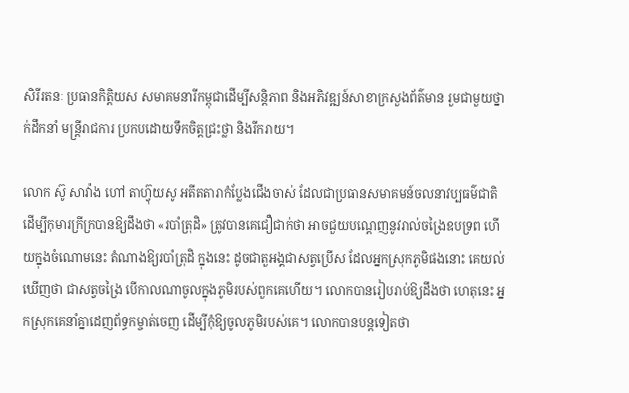សិរីរតនៈ ប្រធានកិត្តិយស សមាគមនារីកម្ពុជាដើម្បីសន្តិភាព និងអភិវឌ្ឍន៍សាខាក្រសួងព័ត៌មាន រួមជាមួយថ្នាក់ដឹកនាំ មន្រ្តីរាជការ ប្រកបដោយទឹកចិត្ដជ្រះថ្លា និងរីករាយ។

លោក ស៊ូ សាវ៉ាង ហៅ តាហ៊្វុយសូ អតីតតារាកំប្លែងជើងចាស់ ដែលជាប្រធានសមាគមន៍ចលនាវប្បធម៌ជាតិ ដើម្បីកុមារក្រីក្របានឱ្យដឹងថា «របាំត្រុដិ» ត្រូវបានគេជឿជាក់ថា អាចជួយបណ្តេញនូវរាល់ចង្រៃឧបទ្រព ហើយក្នុងចំណោមនេះ តំណាងឱ្យរបាំត្រុដិ ក្នុងនេះ ដូចជាតួអង្គជាសត្វប្រើស ដែលអ្នកស្រុកភូមិផងនោះ គេយល់ឃើញថា ជាសត្វចង្រៃ បើកាលណាចូលក្នុងភូមិរបស់ពួកគេហើយ។ លោកបានរៀបរាប់ឱ្យដឹងថា ហេតុនេះ អ្នកស្រុកគេនាំគ្នាដេញព័ទ្ធកម្ចាត់ចេញ ដើម្បីកុំឱ្យចូលភូមិរបស់គេ។ លោកបានបន្ដទៀតថា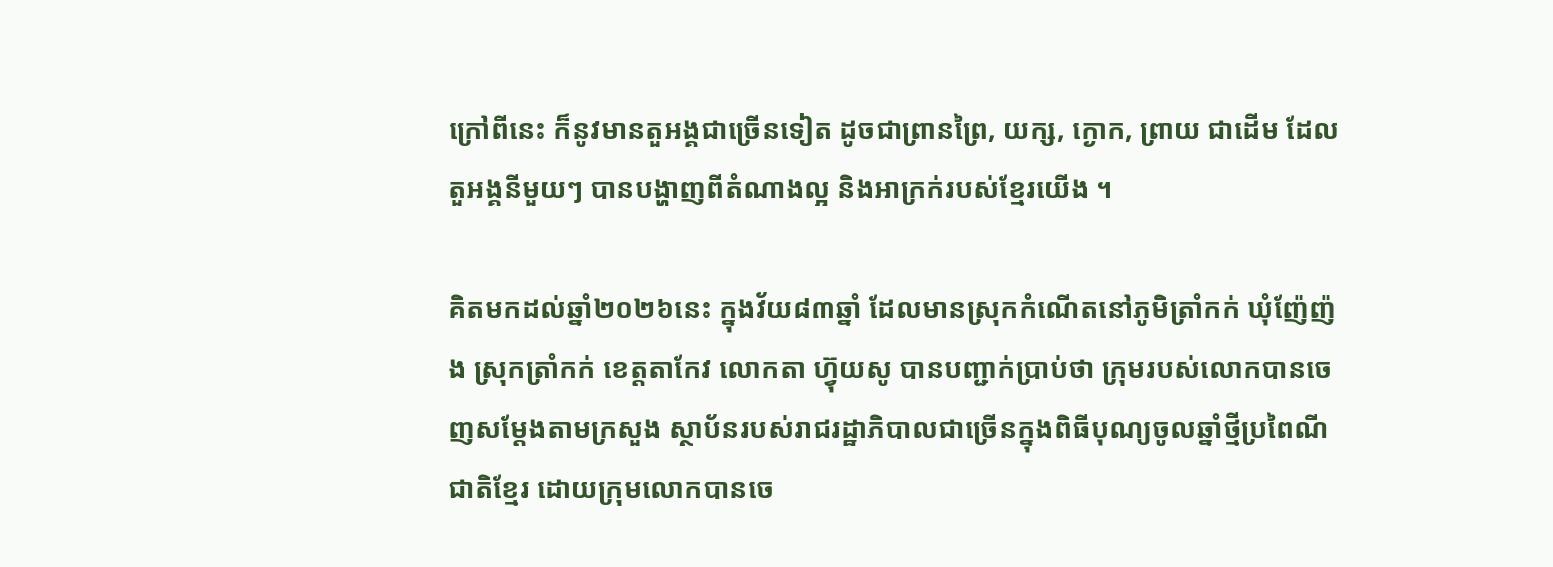ក្រៅពីនេះ ក៏នូវមានតួអង្គជាច្រើនទៀត ដូចជាព្រានព្រៃ, យក្ស, ក្ងោក, ព្រាយ ជាដើម ដែលតួអង្គនីមួយៗ បានបង្ហាញពីតំណាងល្អ និងអាក្រក់របស់ខ្មែរយើង ។

គិតមកដល់ឆ្នាំ២០២៦នេះ ក្នុងវ័យ៨៣ឆ្នាំ ដែលមានស្រុកកំណើតនៅភូមិត្រាំកក់ ឃុំញ៉ែញ៉ង ស្រុកត្រាំកក់ ខេត្តតាកែវ លោកតា ហ៊្វុយសូ បានបញ្ជាក់ប្រាប់ថា ក្រុមរបស់លោកបានចេញសម្តែងតាមក្រសួង ស្ថាប័នរបស់រាជរដ្ឋាភិបាលជាច្រើនក្នុងពិធីបុណ្យចូលឆ្នាំថ្មីប្រពៃណីជាតិខ្មែរ ដោយក្រុមលោកបានចេ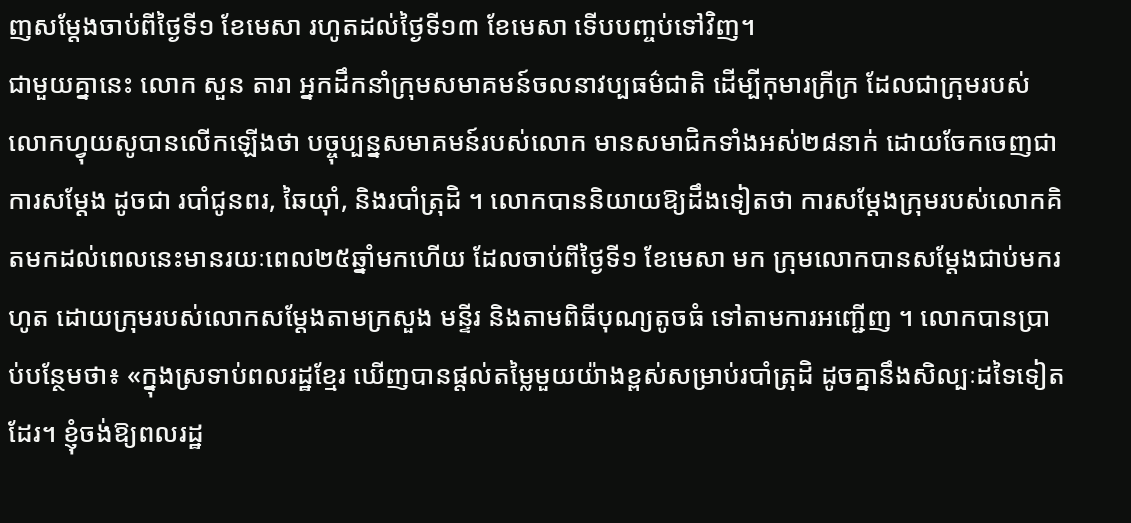ញសម្តែងចាប់ពីថ្ងៃទី១ ខែមេសា រហូតដល់ថ្ងៃទី១៣ ខែមេសា ទើបបញ្ចប់ទៅវិញ។
ជាមួយគ្នានេះ លោក សួន តារា អ្នកដឹកនាំក្រុមសមាគមន៍ចលនាវប្បធម៌ជាតិ ដើម្បីកុមារក្រីក្រ ដែលជាក្រុមរបស់លោកហ្វុយសូបានលើកឡើងថា បច្ចុប្បន្នសមាគមន៍របស់លោក មានសមាជិកទាំងអស់២៨នាក់ ដោយចែកចេញជាការសម្តែង ដូចជា របាំជូនពរ, ឆៃយ៉ាំ, និងរបាំត្រុដិ ។ លោកបាននិយាយឱ្យដឹងទៀតថា ការសម្តែងក្រុមរបស់លោកគិតមកដល់ពេលនេះមានរយៈពេល២៥ឆ្នាំមកហើយ ដែលចាប់ពីថ្ងៃទី១ ខែមេសា មក ក្រុមលោកបានសម្តែងជាប់មករហូត ដោយក្រុមរបស់លោកសម្តែងតាមក្រសួង មន្ទីរ និងតាមពិធីបុណ្យតូចធំ ទៅតាមការអញ្ជើញ ។ លោកបានប្រាប់បន្ថែមថា៖ «ក្នុងស្រទាប់ពលរដ្ឋខ្មែរ ឃើញបានផ្តល់តម្លៃមួយយ៉ាងខ្ពស់សម្រាប់របាំត្រុដិ ដូចគ្នានឹងសិល្បៈដទៃទៀតដែរ។ ខ្ញុំចង់ឱ្យពលរដ្ឋ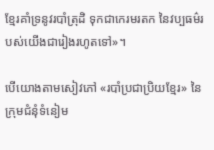ខ្មែរគាំទ្រនូវរបាំត្រុដិ ទុកជាកេរមរតក នៃវប្បធម៌របស់យើងជារៀងរហូតទៅ»។

បើយោងតាមសៀវភៅ «របាំប្រជាប្រិយខ្មែរ» នៃក្រុមជំនុំទំនៀម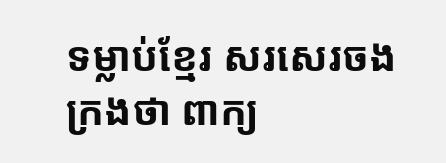ទម្លាប់ខ្មែរ សរសេរចងក្រងថា ពាក្យ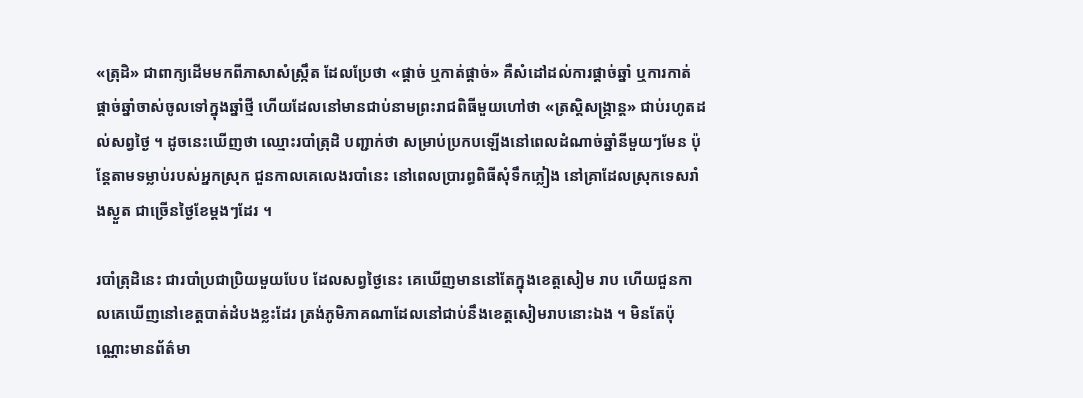«ត្រុដិ» ជាពាក្យដើមមកពីភាសាសំស្ក្រឹត ដែលប្រែថា «ផ្តាច់ ឬកាត់ផ្តាច់» គឺសំដៅដល់ការផ្តាច់ឆ្នាំ ឬការកាត់ផ្តាច់ឆ្នាំចាស់ចូលទៅក្នុងឆ្នាំថ្មី ហើយដែលនៅមានជាប់នាមព្រះរាជពិធីមួយហៅថា «ត្រស្តិសង្ក្រាន្ត» ជាប់រហូតដល់សព្វថ្ងៃ ។ ដូចនេះឃើញថា ឈ្មោះរបាំត្រុដិ បញ្ជាក់ថា សម្រាប់ប្រកបឡើងនៅពេលដំណាច់ឆ្នាំនីមួយៗមែន ប៉ុន្តែតាមទម្លាប់របស់អ្នកស្រុក ជួនកាលគេលេងរបាំនេះ នៅពេលប្រារព្ធពិធីសុំទឹកភ្លៀង នៅគ្រាដែលស្រុកទេសរាំងស្ងួត ជាច្រើនថ្ងៃខែម្តងៗដែរ ។

របាំត្រុដិនេះ ជារបាំប្រជាប្រិយមួយបែប ដែលសព្វថ្ងៃនេះ គេឃើញមាននៅតែក្នុងខេត្តសៀម រាប ហើយជួនកាលគេឃើញនៅខេត្តបាត់ដំបងខ្លះដែរ ត្រង់ភូមិភាគណាដែលនៅជាប់នឹងខេត្តសៀមរាបនោះឯង ។ មិនតែប៉ុណ្ណោះមានព័ត៌មា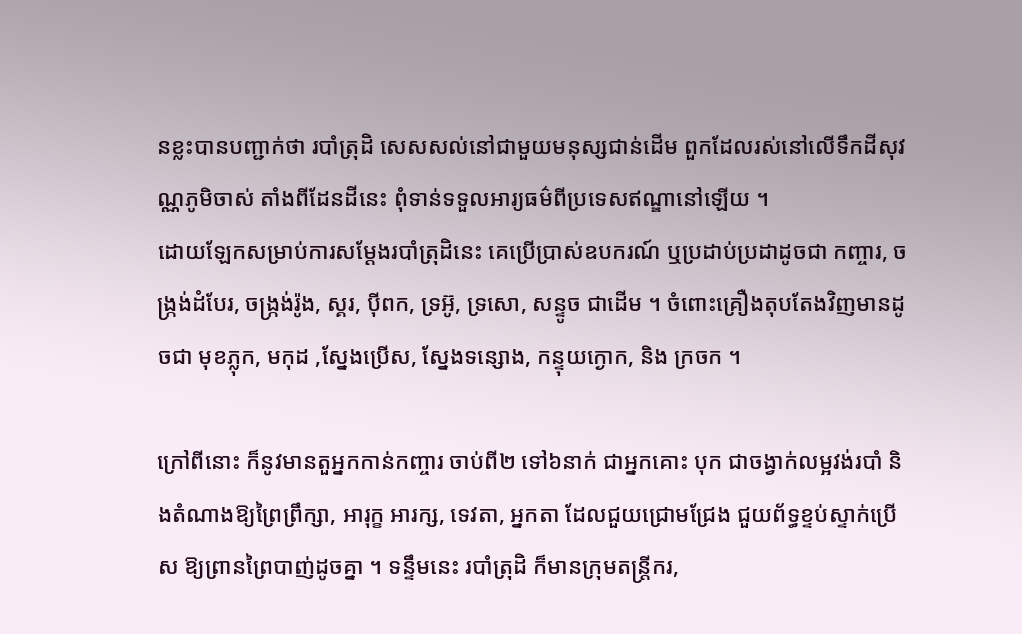នខ្លះបានបញ្ជាក់ថា របាំត្រុដិ សេសសល់នៅជាមួយមនុស្សជាន់ដើម ពួកដែលរស់នៅលើទឹកដីសុវណ្ណភូមិចាស់ តាំងពីដែនដីនេះ ពុំទាន់ទទួលអារ្យធម៌ពីប្រទេសឥណ្ឌានៅឡើយ ។
ដោយឡែកសម្រាប់ការសម្តែងរបាំត្រុដិនេះ គេប្រើប្រាស់ឧបករណ៍ ឬប្រដាប់ប្រដាដូចជា កញ្ចារ, ចង្ក្រង់ដំបែរ, ចង្ក្រង់រ៉ូង, ស្គរ, ប៉ីពក, ទ្រអ៊ូ, ទ្រសោ, សន្ទូច ជាដើម ។ ចំពោះគ្រឿងតុបតែងវិញមានដូចជា មុខភ្លុក, មកុដ ,ស្នែងប្រើស, ស្នែងទន្សោង, កន្ទុយក្ងោក, និង ក្រចក ។

ក្រៅពីនោះ ក៏នូវមានតួអ្នកកាន់កញ្ចារ ចាប់ពី២ ទៅ៦នាក់ ជាអ្នកគោះ បុក ជាចង្វាក់លម្អវង់របាំ និងតំណាងឱ្យព្រៃព្រឹក្សា, អារុក្ខ អារក្ស, ទេវតា, អ្នកតា ដែលជួយជ្រោមជ្រែង ជួយព័ទ្ធខ្ទប់ស្ទាក់ប្រើស ឱ្យព្រានព្រៃបាញ់ដូចគ្នា ។ ទន្ទឹមនេះ របាំត្រុដិ ក៏មានក្រុមតន្ត្រីករ,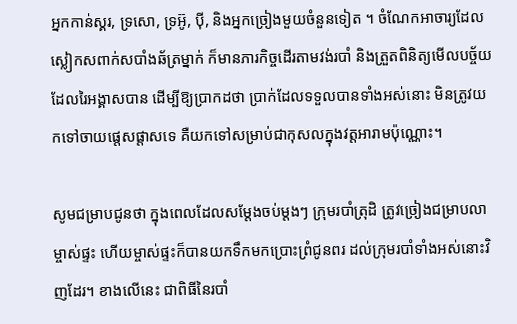អ្នកកាន់ស្គរ, ទ្រសោ, ទ្រអ៊ូ, ប៉ី, និងអ្នកច្រៀងមួយចំនួនទៀត ។ ចំណែកអាចារ្យដែលស្លៀកសពាក់សបាំងឆ័ត្រម្នាក់ ក៏មានភារកិច្ចដើរតាមវង់របាំ និងត្រួតពិនិត្យមើលបច្ច័យ ដែលរៃអង្គាសបាន ដើម្បីឱ្យប្រាកដថា ប្រាក់ដែលទទួលបានទាំងអស់នោះ មិនត្រូវយកទៅចាយផ្តេសផ្តាសទេ គឺយកទៅសម្រាប់ជាកុសលក្នុងវត្តអារាមប៉ុណ្ណោះ។

សូមជម្រាបជូនថា ក្នុងពេលដែលសម្តែងចប់ម្តងៗ ក្រុមរបាំត្រុដិ ត្រូវច្រៀងជម្រាបលាម្ចាស់ផ្ទះ ហើយម្ចាស់ផ្ទះក៏បានយកទឹកមកប្រោះព្រំជូនពរ ដល់ក្រុមរបាំទាំងអស់នោះវិញដែរ។ ខាងលើនេះ ជាពិធីនៃរបាំ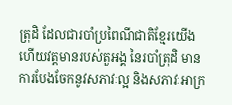ត្រុដិ ដែលជារបាំប្រពៃណីជាតិខ្មែរយើង ហើយវត្តមានរបស់តួអង្គ នៃរបាំត្រុដិ មានការបែងចែកនូវសភាវៈល្អ និងសភាវៈអាក្រ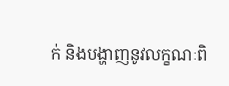ក់ និងបង្ហាញនូវលក្ខណៈពិ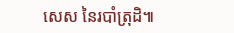សេស នៃរបាំត្រុដិ៕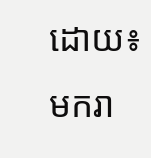ដោយ៖ មករា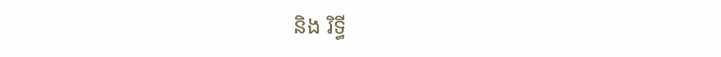និង រិទ្ធី